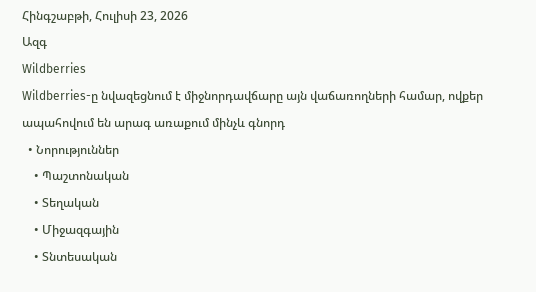Հինգշաբթի, Հուլիսի 23, 2026
Ազգ
Wildberries
Wildberries-ը նվազեցնում է միջնորդավճարը այն վաճառողների համար, ովքեր ապահովում են արագ առաքում մինչև գնորդ
  • Նորություններ
    • Պաշտոնական
    • Տեղական
    • Միջազգային
    • Տնտեսական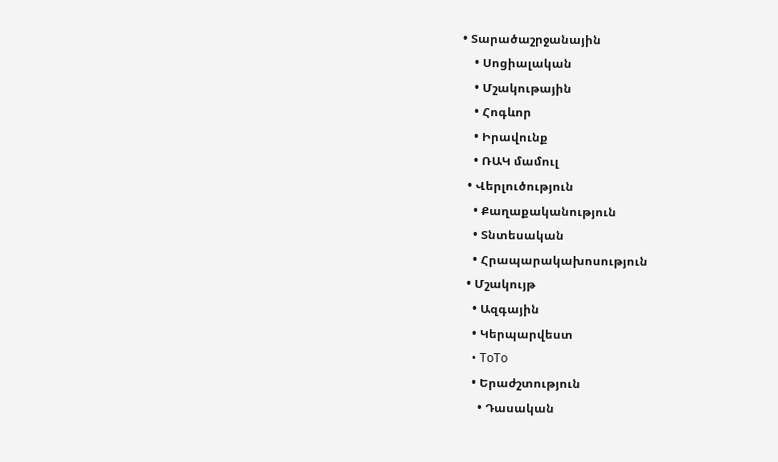• Տարածաշրջանային
    • Սոցիալական
    • Մշակութային
    • Հոգևոր
    • Իրավունք
    • ՌԱԿ մամուլ
  • Վերլուծություն
    • Քաղաքականություն
    • Տնտեսական
    • Հրապարակախոսություն
  • Մշակույթ
    • Ազգային
    • Կերպարվեստ
    • ToTo
    • Երաժշտություն
      • Դասական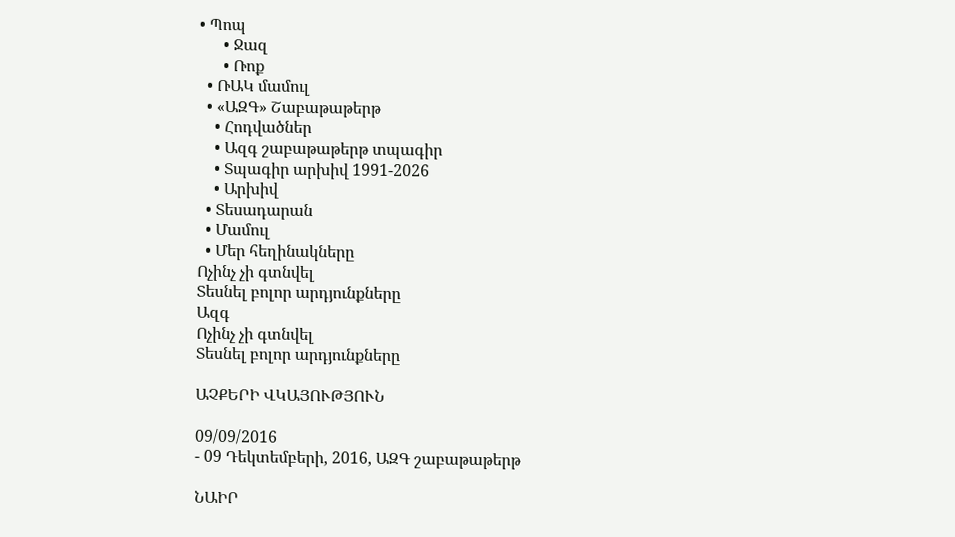• Պոպ
      • Ջազ
      • Ռոք
  • ՌԱԿ մամուլ
  • «ԱԶԳ» Շաբաթաթերթ
    • Հոդվածներ
    • Ազգ շաբաթաթերթ տպագիր
    • Տպագիր արխիվ 1991-2026
    • Արխիվ
  • Տեսադարան
  • Մամուլ
  • Մեր հեղինակները
Ոչինչ չի գտնվել
Տեսնել բոլոր արդյունքները
Ազգ
Ոչինչ չի գտնվել
Տեսնել բոլոր արդյունքները

ԱՉՔԵՐԻ ՎԿԱՅՈՒԹՅՈՒՆ

09/09/2016
- 09 Դեկտեմբերի, 2016, ԱԶԳ շաբաթաթերթ

ՆԱԻՐ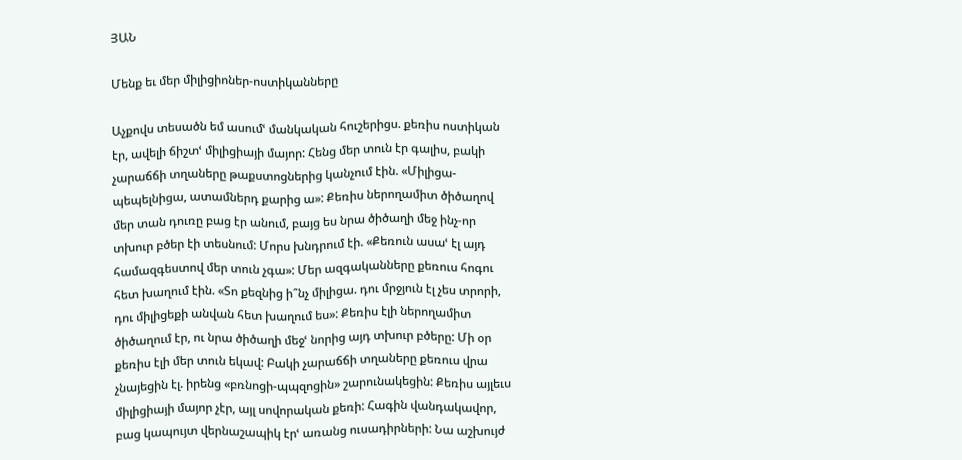ՅԱՆ

Մենք եւ մեր միլիցիոներ-ոստիկանները

Աչքովս տեսածն եմ ասումՙ մանկական հուշերիցս. քեռիս ոստիկան էր, ավելի ճիշտՙ միլիցիայի մայոր: Հենց մեր տուն էր գալիս, բակի չարաճճի տղաները թաքստոցներից կանչում էին. «Միլիցա-պեպելնիցա, ատամներդ քարից ա»: Քեռիս ներողամիտ ծիծաղով մեր տան դուռը բաց էր անում, բայց ես նրա ծիծաղի մեջ ինչ-որ տխուր բծեր էի տեսնում: Մորս խնդրում էի. «Քեռուն ասաՙ էլ այդ համազգեստով մեր տուն չգա»: Մեր ազգականները քեռուս հոգու հետ խաղում էին. «Տո քեզնից ի՞նչ միլիցա. դու մրջյուն էլ չես տրորի, դու միլիցեքի անվան հետ խաղում ես»: Քեռիս էլի ներողամիտ ծիծաղում էր, ու նրա ծիծաղի մեջՙ նորից այդ տխուր բծերը: Մի օր քեռիս էլի մեր տուն եկավ: Բակի չարաճճի տղաները քեռուս վրա չնայեցին էլ. իրենց «բռնոցի-պպզոցին» շարունակեցին: Քեռիս այլեւս միլիցիայի մայոր չէր, այլ սովորական քեռի: Հագին վանդակավոր, բաց կապույտ վերնաշապիկ էրՙ առանց ուսադիրների: Նա աշխույժ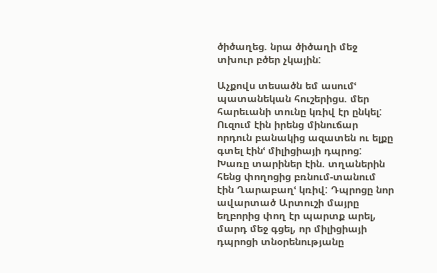ծիծաղեց. նրա ծիծաղի մեջ տխուր բծեր չկային:

Աչքովս տեսածն եմ ասումՙ պատանեկան հուշերիցս. մեր հարեւանի տունը կռիվ էր ընկել: Ուզում էին իրենց մինուճար որդուն բանակից ազատեն ու ելքը գտել էինՙ միլիցիայի դպրոց: Խառը տարիներ էին. տղաներին հենց փողոցից բռնում-տանում էին Ղարաբաղՙ կռիվ: Դպրոցը նոր ավարտած Արտուշի մայրը եղբորից փող էր պարտք արել, մարդ մեջ գցել, որ միլիցիայի դպրոցի տնօրենությանը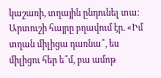կաշառի, տղային ընդունել տա: Արտուշի հայրը բղավում էր. «Իմ տղան միլիցա դառնա՞, ես միլիցու հեր ե՞մ, բա ամոթ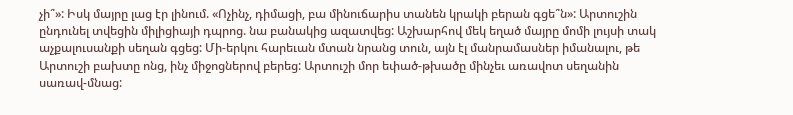չի՞»: Իսկ մայրը լաց էր լինում. «Ոչինչ, դիմացի, բա մինուճարիս տանեն կրակի բերան գցե՞ն»: Արտուշին ընդունել տվեցին միլիցիայի դպրոց. նա բանակից ազատվեց: Աշխարհով մեկ եղած մայրը մոմի լույսի տակ աչքալուսանքի սեղան գցեց: Մի-երկու հարեւան մտան նրանց տուն, այն էլ մանրամասներ իմանալու, թե Արտուշի բախտը ոնց, ինչ միջոցներով բերեց: Արտուշի մոր եփած-թխածը մինչեւ առավոտ սեղանին սառավ-մնաց: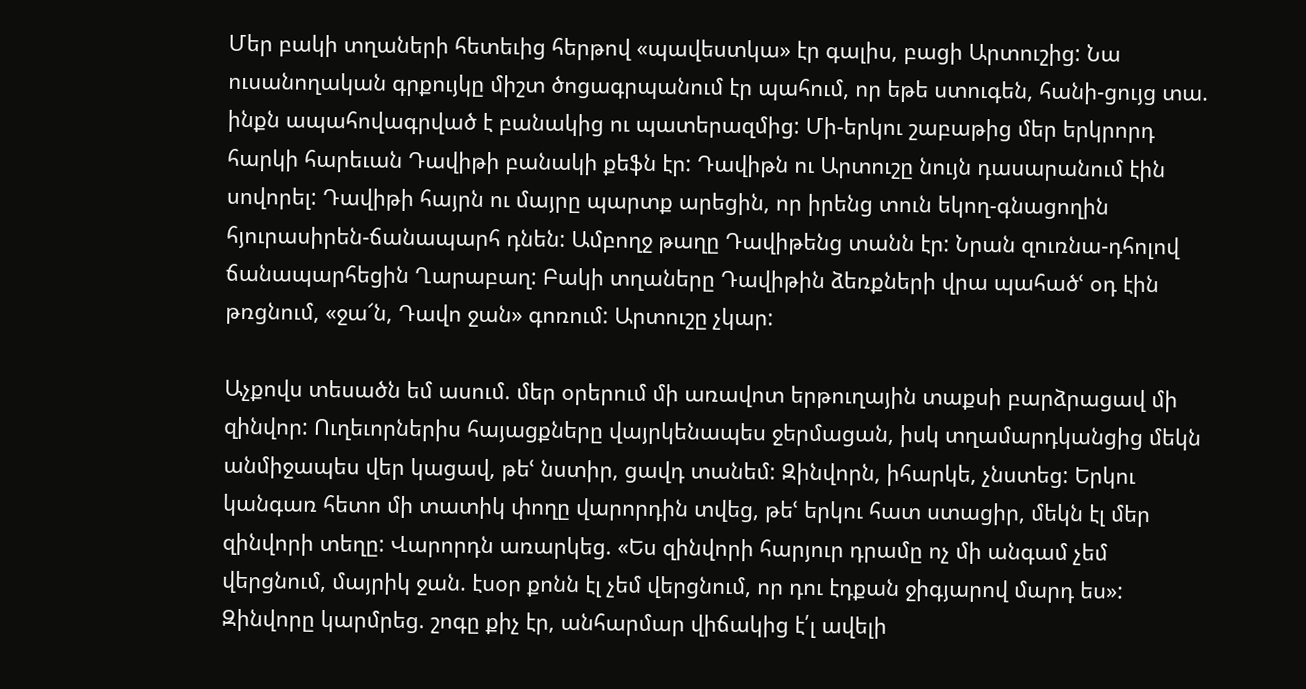Մեր բակի տղաների հետեւից հերթով «պավեստկա» էր գալիս, բացի Արտուշից: Նա ուսանողական գրքույկը միշտ ծոցագրպանում էր պահում, որ եթե ստուգեն, հանի-ցույց տա. ինքն ապահովագրված է բանակից ու պատերազմից: Մի-երկու շաբաթից մեր երկրորդ հարկի հարեւան Դավիթի բանակի քեֆն էր: Դավիթն ու Արտուշը նույն դասարանում էին սովորել: Դավիթի հայրն ու մայրը պարտք արեցին, որ իրենց տուն եկող-գնացողին հյուրասիրեն-ճանապարհ դնեն: Ամբողջ թաղը Դավիթենց տանն էր: Նրան զուռնա-դհոլով ճանապարհեցին Ղարաբաղ: Բակի տղաները Դավիթին ձեռքների վրա պահածՙ օդ էին թռցնում, «ջա՜ն, Դավո ջան» գոռում: Արտուշը չկար:

Աչքովս տեսածն եմ ասում. մեր օրերում մի առավոտ երթուղային տաքսի բարձրացավ մի զինվոր: Ուղեւորներիս հայացքները վայրկենապես ջերմացան, իսկ տղամարդկանցից մեկն անմիջապես վեր կացավ, թեՙ նստիր, ցավդ տանեմ: Զինվորն, իհարկե, չնստեց: Երկու կանգառ հետո մի տատիկ փողը վարորդին տվեց, թեՙ երկու հատ ստացիր, մեկն էլ մեր զինվորի տեղը: Վարորդն առարկեց. «Ես զինվորի հարյուր դրամը ոչ մի անգամ չեմ վերցնում, մայրիկ ջան. էսօր քոնն էլ չեմ վերցնում, որ դու էդքան ջիգյարով մարդ ես»: Զինվորը կարմրեց. շոգը քիչ էր, անհարմար վիճակից է՛լ ավելի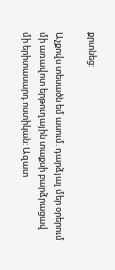քրտնեց:

Աչքովս տեսածն եմ ասում. դարձյալ մեր օրերում մի առավոտ երթուղային տաքսի բարձրացավ մի երիտասարդ ոստիկան: Ազատ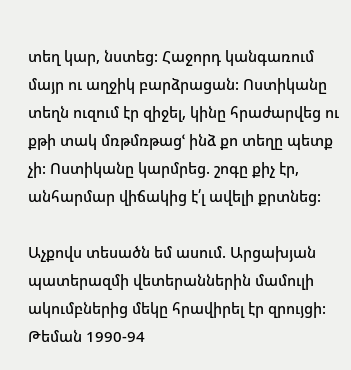տեղ կար, նստեց: Հաջորդ կանգառում մայր ու աղջիկ բարձրացան: Ոստիկանը տեղն ուզում էր զիջել, կինը հրաժարվեց ու քթի տակ մռթմռթացՙ ինձ քո տեղը պետք չի: Ոստիկանը կարմրեց. շոգը քիչ էր, անհարմար վիճակից է՛լ ավելի քրտնեց:

Աչքովս տեսածն եմ ասում. Արցախյան պատերազմի վետերաններին մամուլի ակումբներից մեկը հրավիրել էր զրույցի: Թեման 1990-94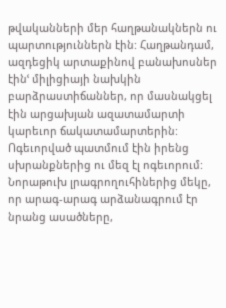թվականների մեր հաղթանակներն ու պարտություններն էին: Հաղթանդամ, ազդեցիկ արտաքինով բանախոսներ էինՙ միլիցիայի նախկին բարձրաստիճաններ, որ մասնակցել էին արցախյան ազատամարտի կարեւոր ճակատամարտերին: Ոգեւորված պատմում էին իրենց սխրանքներից ու մեզ էլ ոգեւորում: Նորաթուխ լրագրողուհիներից մեկը, որ արագ-արագ արձանագրում էր նրանց ասածները,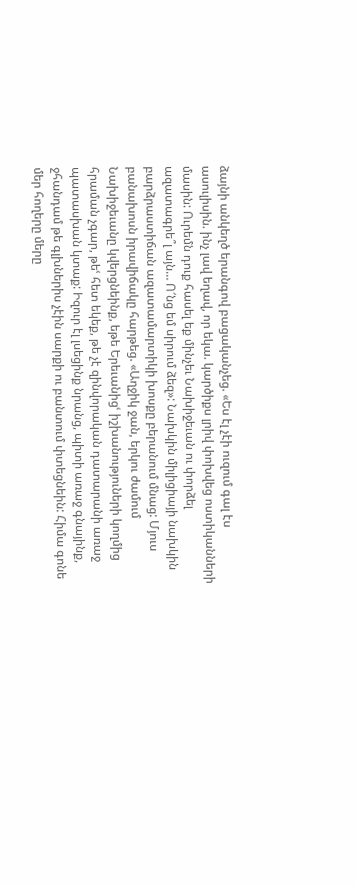ձայնի անկեղծ երանգով բացականչեց. «Ես էլ չէի ուզում գալ էս ասուլիսին. ինչ լավ եղավ, որ եկա. կարծիքս լրիվ փոխվեց ոստիկանների մասին: Ուրեմն դուք հասել եք մինչեւ Նախիջեւան ու փորձել ազատագրե՞լ այն… Ո՜նց եմ սիրում ձեզ»: Նախկին միլիցիայի նախկին բարձրաստիճան ազատամարտիկի խոսքը բերանում մնաց: Մյուս բանախոսն իրավիճակը հարթեց. «Աղջիկ ջան, երկու ժամում Նախիջեւանը կվերցնեինք, եթե Երեւանիցՙ իշխանություների կողմից հրաման չգար, թեՙ հետ եկեք, թե չէ զինվորական դատարանի առաջ պատասխան կտաք: Իզուր էլ լսեցինք նրանց, պիտի առաջ գնայինք, ջհանդամ թե գլխներիս չէին սարքի ու բանտում փտեցնեին: Հիմա գոնե մեր հողերը մերը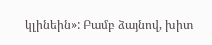կլինեին»: Բամբ ձայնով, խիտ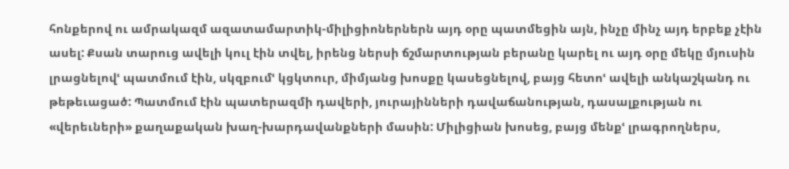հոնքերով ու ամրակազմ ազատամարտիկ-միլիցիոներներն այդ օրը պատմեցին այն, ինչը մինչ այդ երբեք չէին ասել: Քսան տարուց ավելի կուլ էին տվել, իրենց ներսի ճշմարտության բերանը կարել ու այդ օրը մեկը մյուսին լրացնելովՙ պատմում էին, սկզբումՙ կցկտուր, միմյանց խոսքը կասեցնելով, բայց հետոՙ ավելի անկաշկանդ ու թեթեւացած: Պատմում էին պատերազմի դավերի, յուրայինների դավաճանության, դասալքության ու «վերեւների» քաղաքական խաղ-խարդավանքների մասին: Միլիցիան խոսեց, բայց մենքՙ լրագրողներս,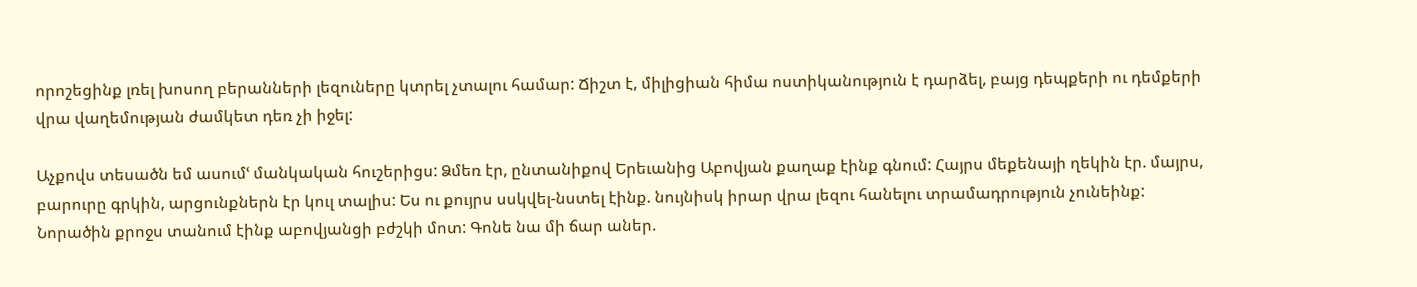որոշեցինք լռել խոսող բերանների լեզուները կտրել չտալու համար: Ճիշտ է, միլիցիան հիմա ոստիկանություն է դարձել, բայց դեպքերի ու դեմքերի վրա վաղեմության ժամկետ դեռ չի իջել:

Աչքովս տեսածն եմ ասումՙ մանկական հուշերիցս: Ձմեռ էր, ընտանիքով Երեւանից Աբովյան քաղաք էինք գնում: Հայրս մեքենայի ղեկին էր. մայրս, բարուրը գրկին, արցունքներն էր կուլ տալիս: Ես ու քույրս սսկվել-նստել էինք. նույնիսկ իրար վրա լեզու հանելու տրամադրություն չունեինք: Նորածին քրոջս տանում էինք աբովյանցի բժշկի մոտ: Գոնե նա մի ճար աներ.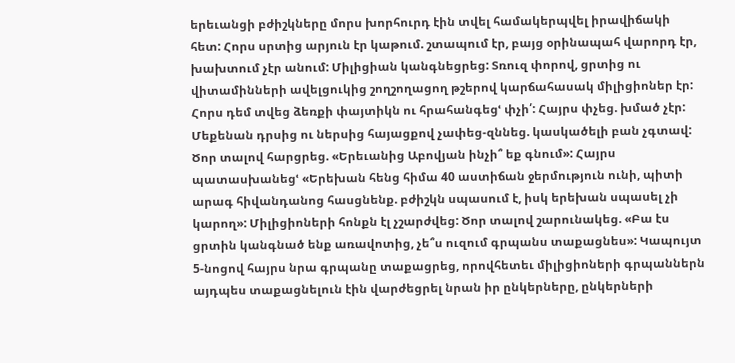երեւանցի բժիշկները մորս խորհուրդ էին տվել համակերպվել իրավիճակի հետ: Հորս սրտից արյուն էր կաթում. շտապում էր, բայց օրինապահ վարորդ էր, խախտում չէր անում: Միլիցիան կանգնեցրեց: Տռուզ փորով, ցրտից ու վիտամինների ավելցուկից շողշողացող թշերով կարճահասակ միլիցիոներ էր: Հորս դեմ տվեց ձեռքի փայտիկն ու հրահանգեցՙ փչի՛: Հայրս փչեց. խմած չէր: Մեքենան դրսից ու ներսից հայացքով չափեց-զննեց. կասկածելի բան չգտավ: Ծոր տալով հարցրեց. «Երեւանից Աբովյան ինչի՞ եք գնում»: Հայրս պատասխանեցՙ «Երեխան հենց հիմա 40 աստիճան ջերմություն ունի, պիտի արագ հիվանդանոց հասցնենք. բժիշկն սպասում է, իսկ երեխան սպասել չի կարող»: Միլիցիոների հոնքն էլ չշարժվեց: Ծոր տալով շարունակեց. «Բա էս ցրտին կանգնած ենք առավոտից, չե՞ս ուզում գրպանս տաքացնես»: Կապույտ 5-նոցով հայրս նրա գրպանը տաքացրեց, որովհետեւ միլիցիոների գրպաններն այդպես տաքացնելուն էին վարժեցրել նրան իր ընկերները, ընկերների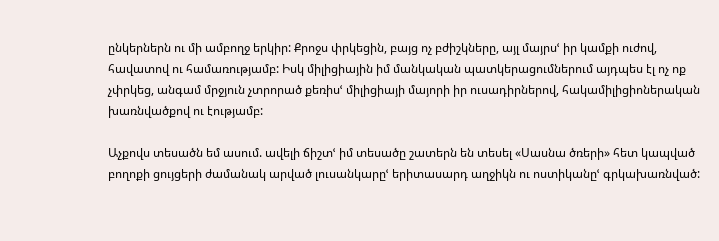ընկերներն ու մի ամբողջ երկիր: Քրոջս փրկեցին, բայց ոչ բժիշկները, այլ մայրսՙ իր կամքի ուժով, հավատով ու համառությամբ: Իսկ միլիցիային իմ մանկական պատկերացումներում այդպես էլ ոչ ոք չփրկեց, անգամ մրջյուն չտրորած քեռիսՙ միլիցիայի մայորի իր ուսադիրներով, հակամիլիցիոներական խառնվածքով ու էությամբ:

Աչքովս տեսածն եմ ասում. ավելի ճիշտՙ իմ տեսածը շատերն են տեսել «Սասնա ծռերի» հետ կապված բողոքի ցույցերի ժամանակ արված լուսանկարըՙ երիտասարդ աղջիկն ու ոստիկանըՙ գրկախառնված: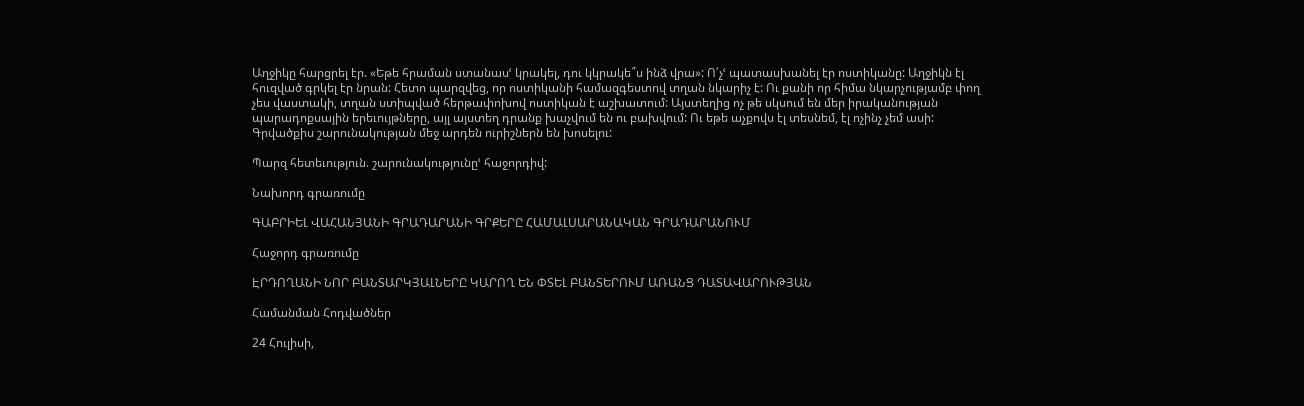Աղջիկը հարցրել էր. «Եթե հրաման ստանասՙ կրակել, դու կկրակե՞ս ինձ վրա»: Ո՛չՙ պատասխանել էր ոստիկանը: Աղջիկն էլ հուզված գրկել էր նրան: Հետո պարզվեց, որ ոստիկանի համազգեստով տղան նկարիչ է: Ու քանի որ հիմա նկարչությամբ փող չես վաստակի, տղան ստիպված հերթափոխով ոստիկան է աշխատում: Այստեղից ոչ թե սկսում են մեր իրականության պարադոքսային երեւույթները, այլ այստեղ դրանք խաչվում են ու բախվում: Ու եթե աչքովս էլ տեսնեմ, էլ ոչինչ չեմ ասի: Գրվածքիս շարունակության մեջ արդեն ուրիշներն են խոսելու:

Պարզ հետեւություն. շարունակությունըՙ հաջորդիվ:

Նախորդ գրառումը

ԳԱԲՐԻԵԼ ՎԱՀԱՆՅԱՆԻ ԳՐԱԴԱՐԱՆԻ ԳՐՔԵՐԸ ՀԱՄԱԼՍԱՐԱՆԱԿԱՆ ԳՐԱԴԱՐԱՆՈՒՄ

Հաջորդ գրառումը

ԷՐԴՈՂԱՆԻ ՆՈՐ ԲԱՆՏԱՐԿՅԱԼՆԵՐԸ ԿԱՐՈՂ ԵՆ ՓՏԵԼ ԲԱՆՏԵՐՈՒՄ ԱՌԱՆՑ ԴԱՏԱՎԱՐՈՒԹՅԱՆ

Համանման Հոդվածներ

24 Հուլիսի,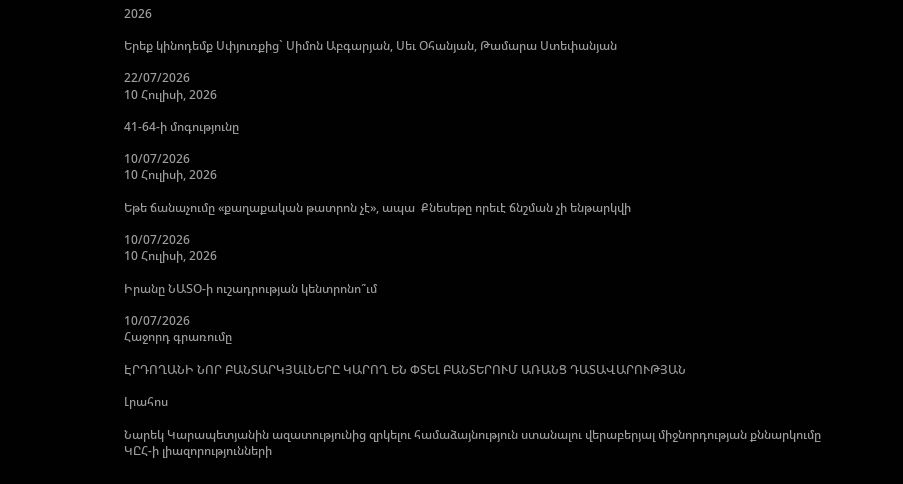2026

Երեք կինոդեմք Սփյուռքից` Սիմոն Աբգարյան, Սեւ Օհանյան, Թամարա Ստեփանյան

22/07/2026
10 Հուլիսի, 2026

41-64-ի մոգությունը

10/07/2026
10 Հուլիսի, 2026

Եթե ճանաչումը «քաղաքական թատրոն չէ», ապա  Քնեսեթը որեւէ ճնշման չի ենթարկվի

10/07/2026
10 Հուլիսի, 2026

Իրանը ՆԱՏՕ-ի ուշադրության կենտրոնո՞ւմ

10/07/2026
Հաջորդ գրառումը

ԷՐԴՈՂԱՆԻ ՆՈՐ ԲԱՆՏԱՐԿՅԱԼՆԵՐԸ ԿԱՐՈՂ ԵՆ ՓՏԵԼ ԲԱՆՏԵՐՈՒՄ ԱՌԱՆՑ ԴԱՏԱՎԱՐՈՒԹՅԱՆ

Լրահոս

Նարեկ Կարապետյանին ազատությունից զրկելու համաձայնություն ստանալու վերաբերյալ միջնորդության քննարկումը ԿԸՀ-ի լիազորությունների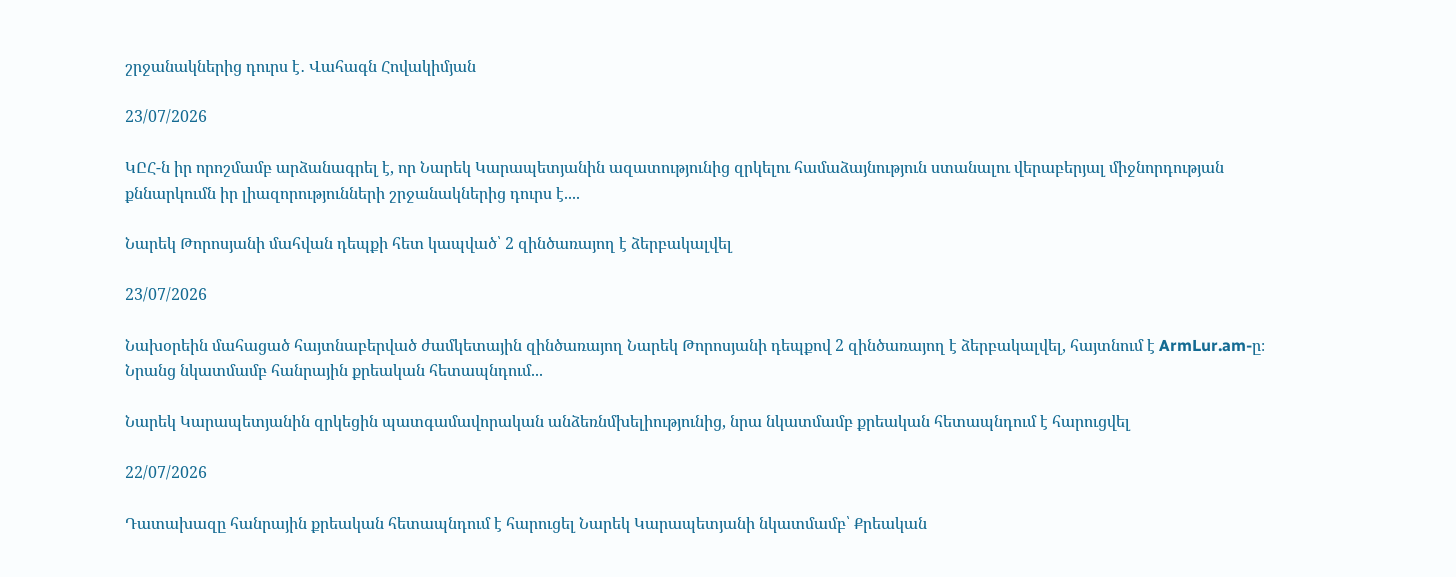շրջանակներից դուրս է․ Վահագն Հովակիմյան

23/07/2026

ԿԸՀ-ն իր որոշմամբ արձանագրել է, որ Նարեկ Կարապետյանին ազատությունից զրկելու համաձայնություն ստանալու վերաբերյալ միջնորդության քննարկումն իր լիազորությունների շրջանակներից դուրս է....

Նարեկ Թորոսյանի մահվան դեպքի հետ կապված՝ 2 զինծառայող է ձերբակալվել

23/07/2026

Նախօրեին մահացած հայտնաբերված ժամկետային զինծառայող Նարեկ Թորոսյանի դեպքով 2 զինծառայող է ձերբակալվել, հայտնում է ArmLur.am-ը։ Նրանց նկատմամբ հանրային քրեական հետապնդում...

Նարեկ Կարապետյանին զրկեցին պատգամավորական անձեռնմխելիությունից, նրա նկատմամբ քրեական հետապնդում է հարուցվել

22/07/2026

Դատախազը հանրային քրեական հետապնդում է հարուցել Նարեկ Կարապետյանի նկատմամբ՝ Քրեական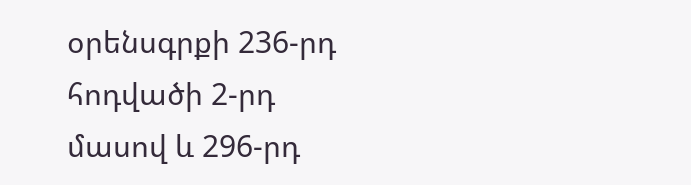օրենսգրքի 236-րդ հոդվածի 2-րդ մասով և 296-րդ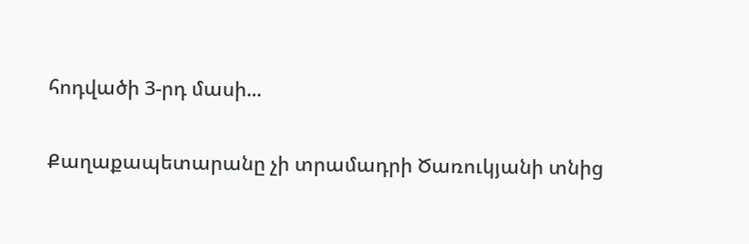հոդվածի 3-րդ մասի...

Քաղաքապետարանը չի տրամադրի Ծառուկյանի տնից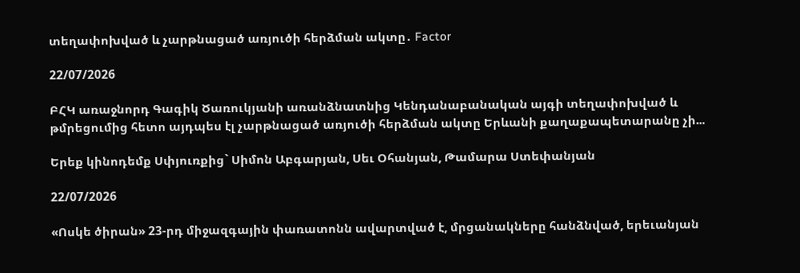տեղափոխված և չարթնացած առյուծի հերձման ակտը․ Factor

22/07/2026

ԲՀԿ առաջնորդ Գագիկ Ծառուկյանի առանձնատնից Կենդանաբանական այգի տեղափոխված և թմրեցումից հետո այդպես էլ չարթնացած առյուծի հերձման ակտը Երևանի քաղաքապետարանը չի...

Երեք կինոդեմք Սփյուռքից` Սիմոն Աբգարյան, Սեւ Օհանյան, Թամարա Ստեփանյան

22/07/2026

«Ոսկե ծիրան» 23-րդ միջազգային փառատոնն ավարտված է, մրցանակները հանձնված, երեւանյան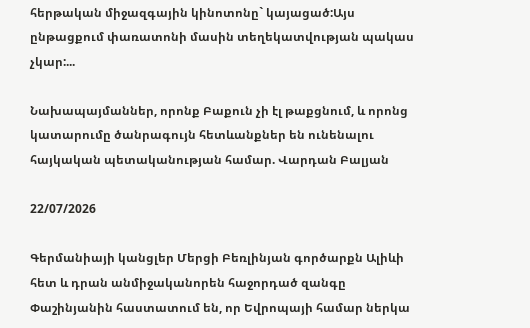հերթական միջազգային կինոտոնը` կայացած:Այս ընթացքում փառատոնի մասին տեղեկատվության պակաս չկար:...

Նախապայմաններ, որոնք Բաքուն չի էլ թաքցնում, և որոնց կատարումը ծանրագույն հետևանքներ են ունենալու հայկական պետականության համար. Վարդան Բալյան

22/07/2026

Գերմանիայի կանցլեր Մերցի Բեռլինյան գործարքն Ալիևի հետ և դրան անմիջականորեն հաջորդած զանգը Փաշինյանին հաստատում են, որ Եվրոպայի համար ներկա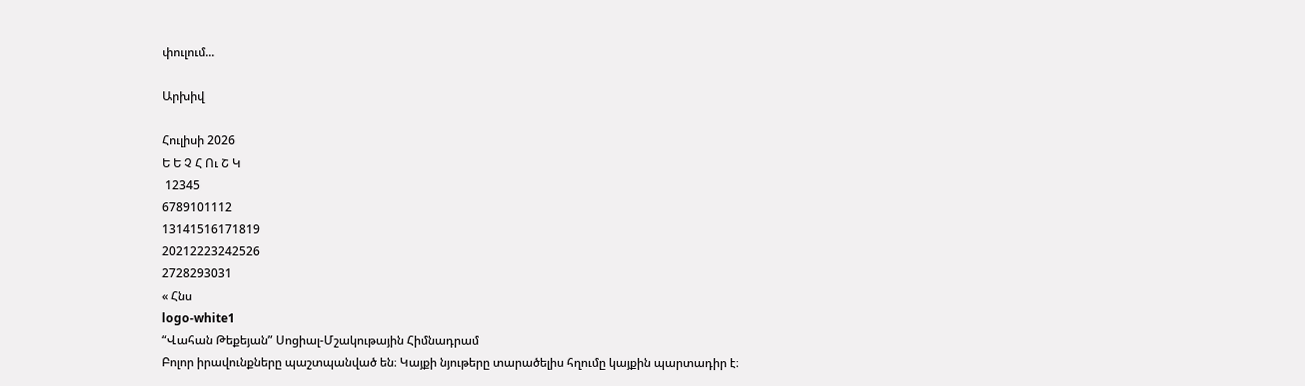փուլում...

Արխիվ

Հուլիսի 2026
Ե Ե Չ Հ Ու Շ Կ
 12345
6789101112
13141516171819
20212223242526
2728293031
« Հնս
logo-white1
“Վահան Թեքեյան” Սոցիալ-Մշակութային Հիմնադրամ
Բոլոր իրավունքները պաշտպանված են։ Կայքի նյութերը տարածելիս հղումը կայքին պարտադիր է։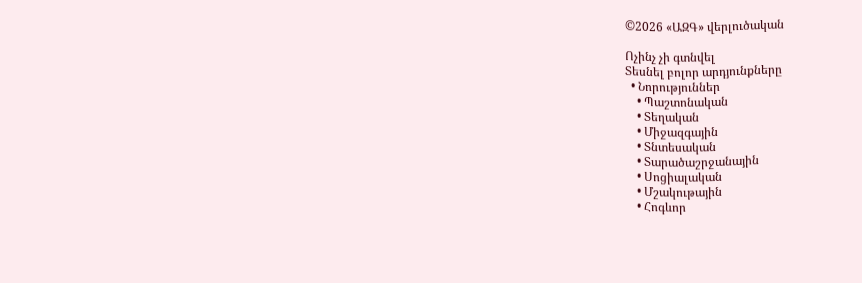©2026 «ԱԶԳ» վերլուծական

Ոչինչ չի գտնվել
Տեսնել բոլոր արդյունքները
  • Նորություններ
    • Պաշտոնական
    • Տեղական
    • Միջազգային
    • Տնտեսական
    • Տարածաշրջանային
    • Սոցիալական
    • Մշակութային
    • Հոգևոր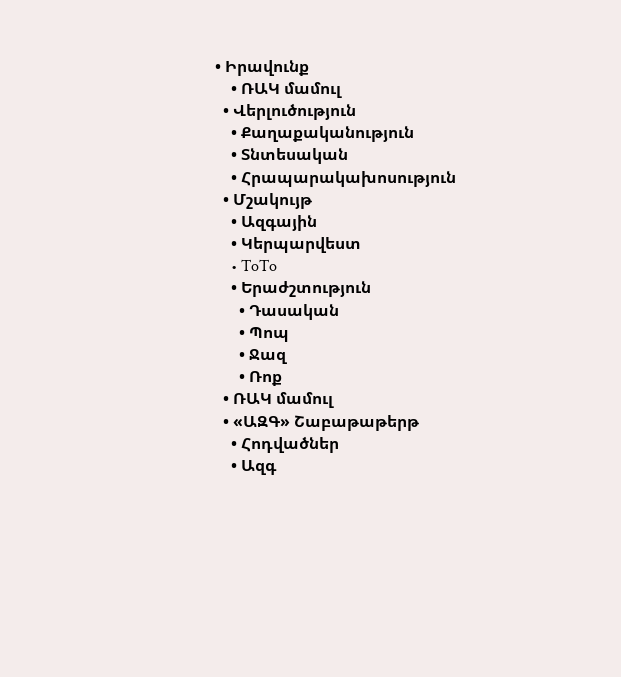• Իրավունք
    • ՌԱԿ մամուլ
  • Վերլուծություն
    • Քաղաքականություն
    • Տնտեսական
    • Հրապարակախոսություն
  • Մշակույթ
    • Ազգային
    • Կերպարվեստ
    • ToTo
    • Երաժշտություն
      • Դասական
      • Պոպ
      • Ջազ
      • Ռոք
  • ՌԱԿ մամուլ
  • «ԱԶԳ» Շաբաթաթերթ
    • Հոդվածներ
    • Ազգ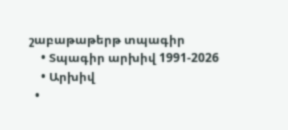շաբաթաթերթ տպագիր
    • Տպագիր արխիվ 1991-2026
    • Արխիվ
  •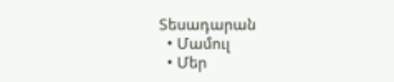Տեսադարան
  • Մամուլ
  • Մեր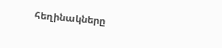հեղինակները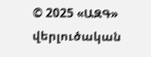© 2025 «ԱԶԳ» վերլուծական